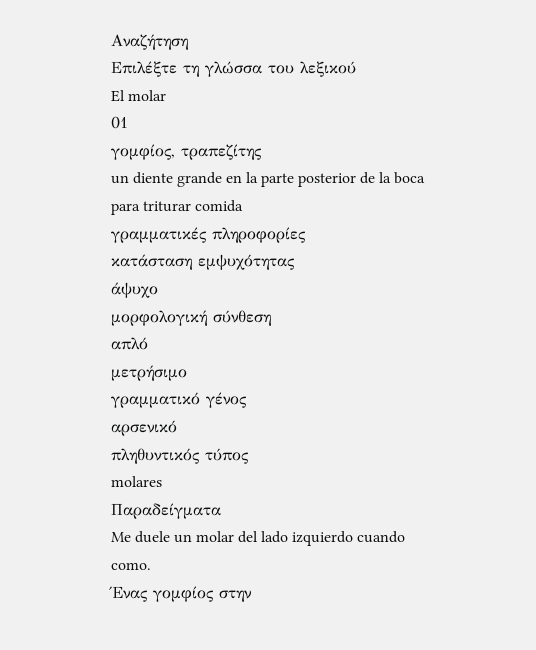Αναζήτηση
Επιλέξτε τη γλώσσα του λεξικού
El molar
01
γομφίος, τραπεζίτης
un diente grande en la parte posterior de la boca para triturar comida
γραμματικές πληροφορίες
κατάσταση εμψυχότητας
άψυχο
μορφολογική σύνθεση
απλό
μετρήσιμο
γραμματικό γένος
αρσενικό
πληθυντικός τύπος
molares
Παραδείγματα
Me duele un molar del lado izquierdo cuando como.
Ένας γομφίος στην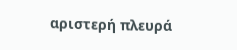αριστερή πλευρά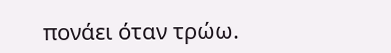πονάει όταν τρώω.